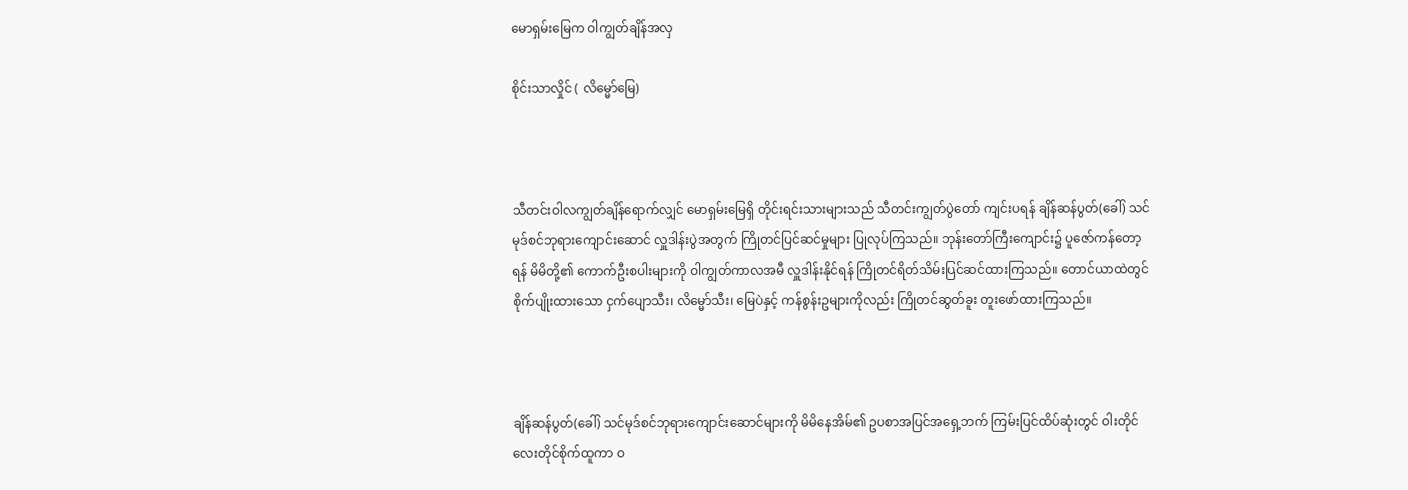မောရှမ်းမြေက ဝါကျွတ်ချိန်အလှ

စိုင်းသာလှိုင် ( လိမ္မော်မြေ)



သီတင်းဝါလကျွတ်ချိန်ရောက်လျှင် မောရှမ်းမြေရှိ တိုင်းရင်းသားများသည် သီတင်းကျွတ်ပွဲတော် ကျင်းပရန် ချိန်ဆန်ပွတ်(ခေါ်) သင်မုဒ်စင်ဘုရားကျောင်းဆောင် လှူဒါန်းပွဲအတွက် ကြိုတင်ပြင်ဆင်မှုများ ပြုလုပ်ကြသည်။ ဘုန်းတော်ကြီးကျောင်း၌ ပူဇော်ကန်တော့ရန် မိမိတို့၏ ကောက်ဦးစပါးများကို ဝါကျွတ်ကာလအမီ လှူဒါန်းနိုင်ရန် ကြိုတင်ရိတ်သိမ်းပြင်ဆင်ထားကြသည်။ တောင်ယာထဲတွင် စိုက်ပျိုးထားသော ငှက်ပျောသီး၊ လိမ္မော်သီး၊ မြေပဲနှင့် ကန်စွန်းဥများကိုလည်း ကြိုတင်ဆွတ်ခူး တူးဖော်ထားကြသည်။



ချိန်ဆန်ပွတ်(ခေါ်) သင်မုဒ်စင်ဘုရားကျောင်းဆောင်များကို မိမိနေအိမ်၏ ဥပစာအပြင်အရှေ့ဘက် ကြမ်းပြင်ထိပ်ဆုံးတွင် ဝါးတိုင် လေးတိုင်စိုက်ထူကာ ဝ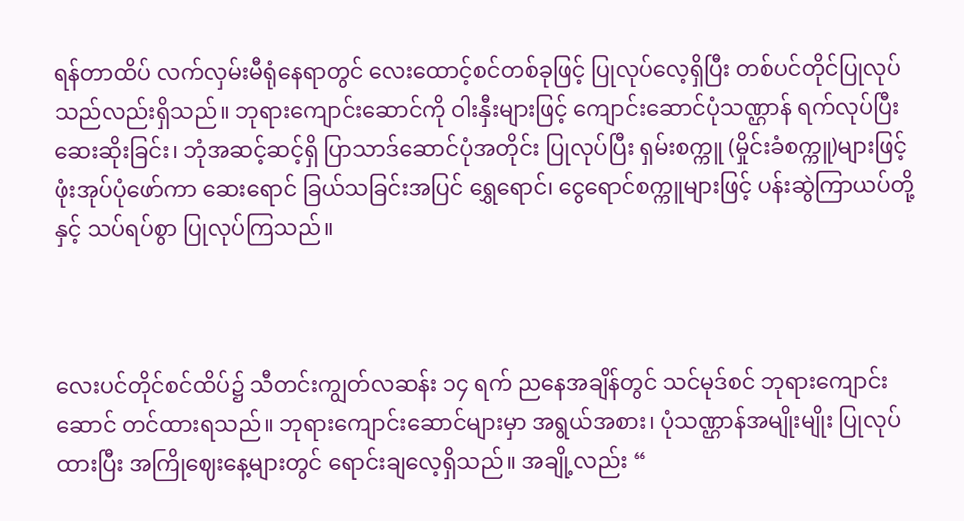ရန်တာထိပ် လက်လှမ်းမီရုံနေရာတွင် လေးထောင့်စင်တစ်ခုဖြင့် ပြုလုပ်လေ့ရှိပြီး တစ်ပင်တိုင်ပြုလုပ်သည်လည်းရှိသည်။ ဘုရားကျောင်းဆောင်ကို ဝါးနှီးများဖြင့် ကျောင်းဆောင်ပုံသဏ္ဌာန် ရက်လုပ်ပြီး ဆေးဆိုးခြင်း၊ ဘုံအဆင့်ဆင့်ရှိ ပြာသာဒ်ဆောင်ပုံအတိုင်း ပြုလုပ်ပြီး ရှမ်းစက္ကူ (မှိုင်းခံစက္ကူ)များဖြင့် ဖုံးအုပ်ပုံဖော်ကာ ဆေးရောင် ခြယ်သခြင်းအပြင် ရွှေရောင်၊ ငွေရောင်စက္ကူများဖြင့် ပန်းဆွဲကြာယပ်တို့နှင့် သပ်ရပ်စွာ ပြုလုပ်ကြသည်။



လေးပင်တိုင်စင်ထိပ်၌ သီတင်းကျွတ်လဆန်း ၁၄ ရက် ညနေအချိန်တွင် သင်မုဒ်စင် ဘုရားကျောင်းဆောင် တင်ထားရသည်။ ဘုရားကျောင်းဆောင်များမှာ အရွယ်အစား၊ ပုံသဏ္ဌာန်အမျိုးမျိုး ပြုလုပ်ထားပြီး အကြိုဈေးနေ့များတွင် ရောင်းချလေ့ရှိသည်။ အချို့လည်း “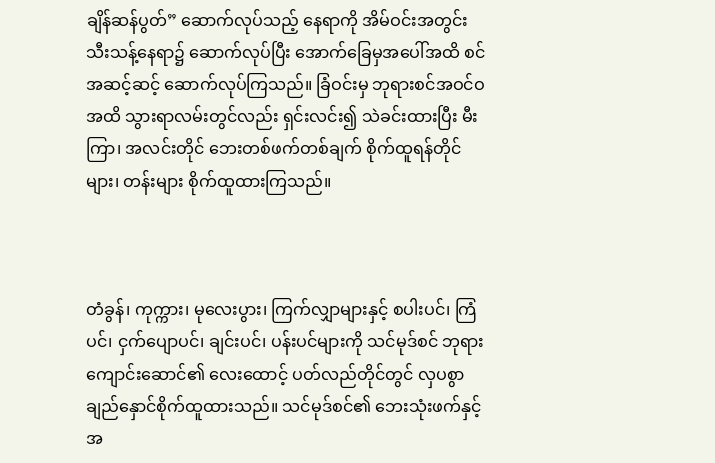ချိန်ဆန်ပွတ်” ဆောက်လုပ်သည့် နေရာကို အိမ်ဝင်းအတွင်း သီးသန့်နေရာ၌ ဆောက်လုပ်ပြီး အောက်ခြေမှအပေါ်အထိ စင်အဆင့်ဆင့် ဆောက်လုပ်ကြသည်။ ခြံဝင်းမှ ဘုရားစင်အဝင်ဝအထိ သွားရာလမ်းတွင်လည်း ရှင်းလင်း၍ သဲခင်းထားပြီး မီးကြာ၊ အလင်းတိုင် ဘေးတစ်ဖက်တစ်ချက် စိုက်ထူရန်တိုင်များ၊ တန်းများ စိုက်ထူထားကြသည်။



တံခွန်၊ ကုက္ကား၊ မုလေးပွား၊ ကြက်လျှာများနှင့် စပါးပင်၊ ကြံပင်၊ ငှက်ပျောပင်၊ ချင်းပင်၊ ပန်းပင်များကို သင်မုဒ်စင် ဘုရားကျောင်းဆောင်၏ လေးထောင့် ပတ်လည်တိုင်တွင် လှပစွာချည်နှောင်စိုက်ထူထားသည်။ သင်မုဒ်စင်၏ ဘေးသုံးဖက်နှင့် အ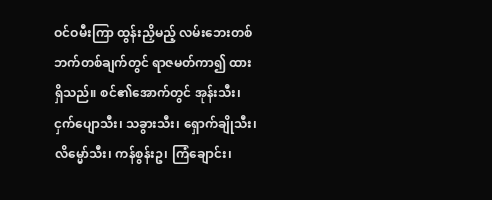ဝင်ဝမီးကြာ ထွန်းညှိမည့် လမ်းဘေးတစ်ဘက်တစ်ချက်တွင် ရာဇမတ်ကာ၍ ထားရှိသည်။ စင်၏အောက်တွင် အုန်းသီး၊ ငှက်ပျောသီး၊ သခွားသီး၊ ရှောက်ချိုသီး၊ လိမ္မော်သီး၊ ကန်စွန်းဥ၊ ကြံချောင်း၊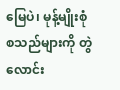မြေပဲ၊ မုန့်မျိုးစုံ စသည်များကို တွဲလောင်း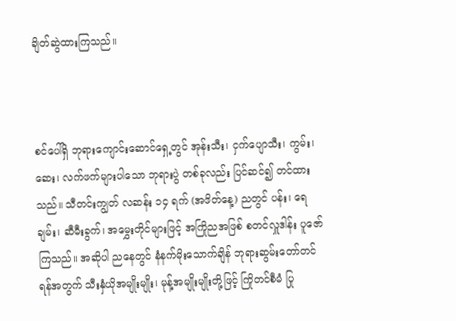ချိတ်ဆွဲထားကြသည်။



စင်ပေါ်ရှိ ဘုရားကျောင်းဆောင်ရှေ့တွင် အုန်းသီး၊ ငှက်ပျောသီး၊ ကွမ်း၊ ဆေး၊ လက်ဖက်များပါသော ဘုရားပွဲ တစ်ခုလည်း ပြင်ဆင်၍ တင်ထားသည်။ သီတင်းကျွတ် လဆန်း ၁၄ ရက် (အဖိတ်နေ့) ညတွင် ပန်း၊ ရေချမ်း၊ ဆီမီးခွက်၊ အမွှေးတိုင်များဖြင့် အကြိုညအဖြစ် စတင်လှူဒါန်း ပူဇော်ကြသည်။ အဆိုပါ ညနေတွင် နံနက်မိုးသောက်ချိန် ဘုရားဆွမ်းတော်တင်ရန်အတွက် သီးနှံယိုအမျိုးမျိုး၊ မုန့်အမျိုးမျိုးတို့ဖြင့် ကြိုတင်စီမံ ပြု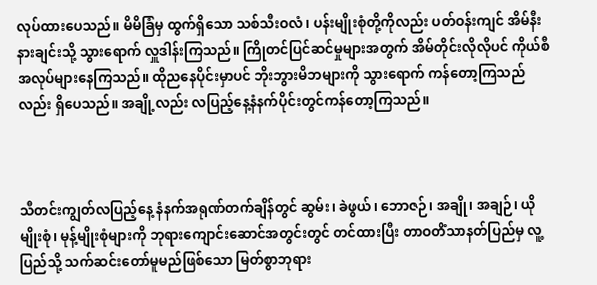လုပ်ထားပေသည်။ မိမိခြံမှ ထွက်ရှိသော သစ်သီးဝလံ၊ ပန်းမျိုးစုံတို့ကိုလည်း ပတ်ဝန်းကျင် အိမ်နီးနားချင်းသို့ သွားရောက် လှူဒါန်းကြသည်။ ကြိုတင်ပြင်ဆင်မှုများအတွက် အိမ်တိုင်းလိုလိုပင် ကိုယ်စီအလုပ်များနေကြသည်။ ထိုညနေပိုင်းမှာပင် ဘိုးဘွားမိဘများကို သွားရောက် ကန်တော့ကြသည်လည်း ရှိပေသည်။ အချို့လည်း လပြည့်နေ့နံနက်ပိုင်းတွင်ကန်တော့ကြသည်။



သီတင်းကျွတ်လပြည့်နေ့ နံနက်အရုဏ်တက်ချိန်တွင် ဆွမ်း၊ ခဲဖွယ်၊ ဘောဇဉ်၊ အချို၊ အချဉ်၊ ယိုမျိုးစုံ၊ မုန့်မျိုးစုံများကို ဘုရားကျောင်းဆောင်အတွင်းတွင် တင်ထားပြီး တာဝတိံသာနတ်ပြည်မှ လူ့ပြည်သို့ သက်ဆင်းတော်မူမည်ဖြစ်သော မြတ်စွာဘုရား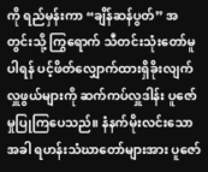ကို ရည်မှန်းကာ “ချိန်ဆန်ပွတ်” အတွင်းသို့ ကြွရောက် သီတင်းသုံးတော်မူပါရန် ပင့်ဖိတ်လျှောက်ထားရှိခိုးလျက် လှူဖွယ်များကို ဆက်ကပ်လှူဒါန်း ပူဇော်မှုပြုကြပေသည်။ နံနက်မိုးလင်းသောအခါ ရဟန်းသံဃာတော်များအား ပူဇော်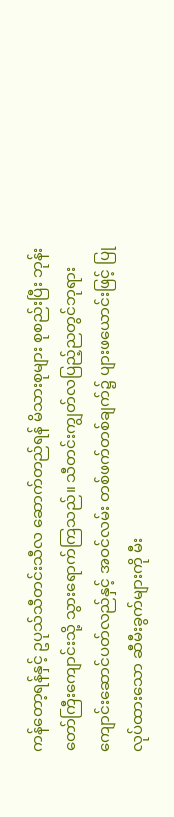ကန်တော့ရန်နှင့် ဥပုသ်သီတင်းသီလ ဆောက်တည်ရန် မိသားစုများ စုစည်းပြီး ဘုန်းတော်ကြီးကျောင်းသို့ သွားရောက်ကြသည်။ သီတင်းကျွတ်လပြည့်ညတွင်ဘုရားကျောင်းဆောင်ပတ်လည်နှင့် အဝင်လမ်း တစ်ဖက်တစ်ချက်၌ ပျားဖယောင်းဖြင့် ပြုလုပ်ထားသော ဆီမီးခွက်များကို မီး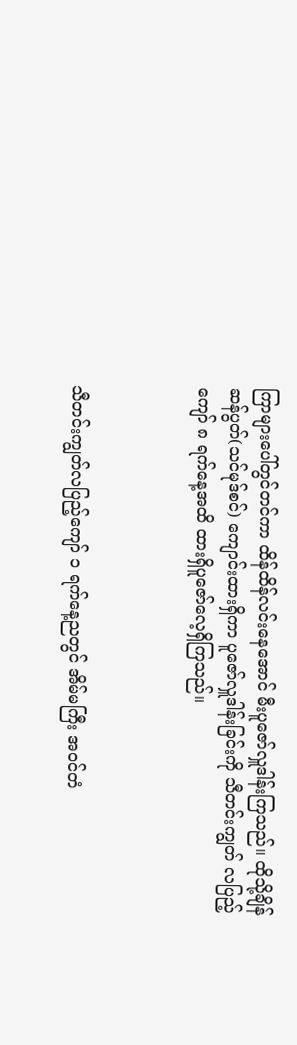ကြာများပေါ်တွင်တင်ကာ ထိန်ထိန်လင်းနေအောင် မီးပူဇော်လှူဒါန်းကြသည်။ ထိုသို့ချိန်ဆန်ပွတ်(သင်မုဒ်စင်) ကျောင်းထားရှိကာ ပူဇော်လှူဒါန်းခြင်းကို သီတင်းကျွတ် လပြည့်ကျော် ၈ ရက်နေ့အထိ ထားရှိပူဇော်လေ့ရှိကြသည်။



သီတင်းကျွတ်လပြည့်ကျော် ၁ ရက်နေ့ညတွင် အိမ်မကြီး အဝင်တံ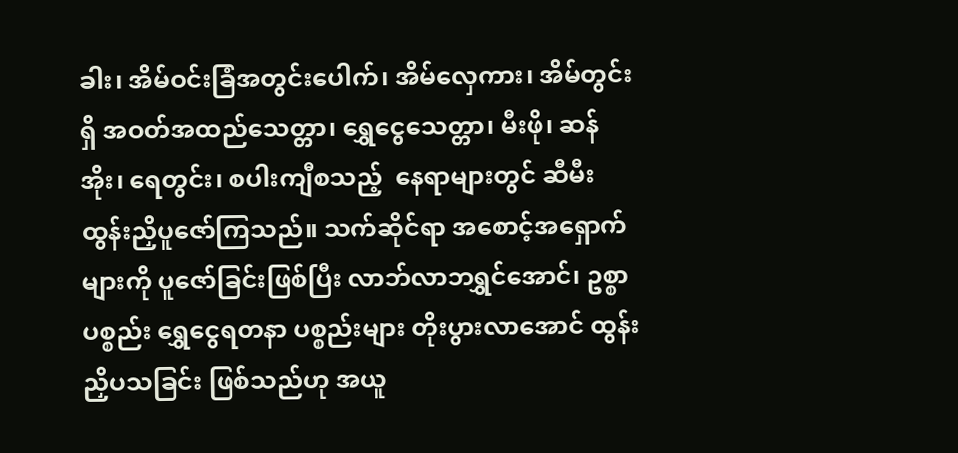ခါး၊ အိမ်ဝင်းခြံအတွင်းပေါက်၊ အိမ်လှေကား၊ အိမ်တွင်းရှိ အဝတ်အထည်သေတ္တာ၊ ရွှေငွေသေတ္တာ၊ မီးဖို၊ ဆန်အိုး၊ ရေတွင်း၊ စပါးကျီစသည့်  နေရာများတွင် ဆီမီးထွန်းညှိပူဇော်ကြသည်။ သက်ဆိုင်ရာ အစောင့်အရှောက်များကို ပူဇော်ခြင်းဖြစ်ပြီး လာဘ်လာဘရွှင်အောင်၊ ဥစ္စာပစ္စည်း ရွှေငွေရတနာ ပစ္စည်းများ တိုးပွားလာအောင် ထွန်းညှိပသခြင်း ဖြစ်သည်ဟု အယူ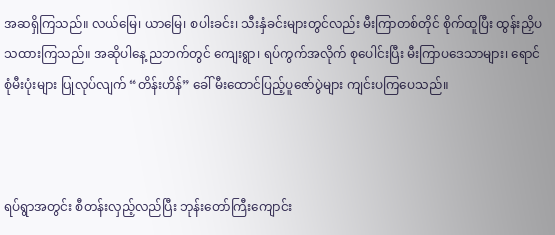အဆရှိကြသည်။ လယ်မြေ၊ ယာမြေ၊ စပါးခင်း၊ သီးနှံခင်းများတွင်လည်း မီးကြာတစ်တိုင် စိုက်ထူပြီး ထွန်းညှိပသထားကြသည်။ အဆိုပါနေ့ ညဘက်တွင် ကျေးရွာ၊ ရပ်ကွက်အလိုက် စုပေါင်းပြီး မီးကြာပဒေသာများ၊ ရောင်စုံမီးပုံးများ ပြုလုပ်လျက် “တိန်းဟိန်” ခေါ် မီးထောင်ပြည့်ပူဇော်ပွဲများ ကျင်းပကြပေသည်။



ရပ်ရွာအတွင်း စီတန်းလှည့်လည်ပြီး ဘုန်းတော်ကြီးကျောင်း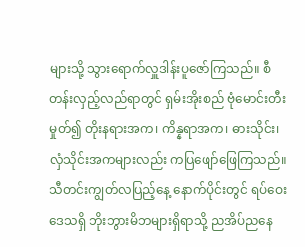များသို့ သွားရောက်လှူဒါန်းပူဇော်ကြသည်။ စီတန်းလှည့်လည်ရာတွင် ရှမ်းအိုးစည် ဗုံမောင်းတီးမှုတ်၍ တိုးနရားအက၊ ကိန္နရာအက၊ ဓားသိုင်း၊ လှံသိုင်းအကများလည်း ကပြဖျော်ဖြေကြသည်။ သီတင်းကျွတ်လပြည့်နေ့ နောက်ပိုင်းတွင် ရပ်ဝေးဒေသရှိ ဘိုးဘွားမိဘများရှိရာသို့ ညအိပ်ညနေ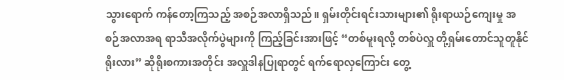သွားရောက် ကန်တော့ကြသည့် အစဉ်အလာရှိသည်။ ရှမ်းတိုင်းရင်းသားများ၏ ရိုးရာယဉ်ကျေးမှု အစဉ်အလာအရ ရာသီအလိုက်ပွဲများကို ကြည့်ခြင်းအားဖြင့် “တစ်မူးရလို့ တစ်ပဲလှူ တို့ရှမ်းတောင်သူတူနိုင်ရိုးလား” ဆိုရိုးစကားအတိုင်း အလှူဒါနပြုရာတွင် ရက်ရောလှကြောင်း တွေ့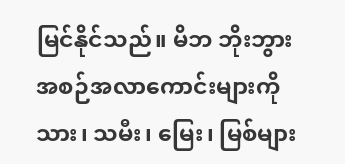မြင်နိုင်သည်။ မိဘ ဘိုးဘွား အစဉ်အလာကောင်းများကို သား၊ သမီး၊ မြေး၊ မြစ်များ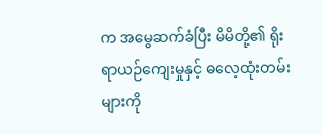က အမွေဆက်ခံပြီး မိမိတို့၏ ရိုးရာယဉ်ကျေးမှုနှင့် ဓလေ့ထုံးတမ်းများကို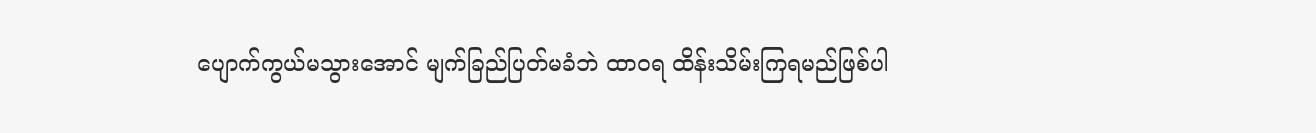ပျောက်ကွယ်မသွားအောင် မျက်ခြည်ပြတ်မခံဘဲ ထာဝရ ထိန်းသိမ်းကြရမည်ဖြစ်ပါ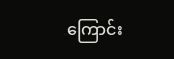ကြောင်း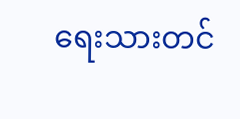ရေးသားတင်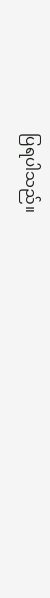ပြရပါသည်။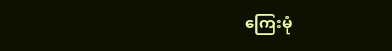ကြေးမုံ